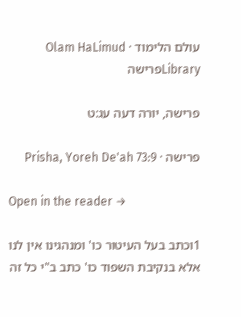עולם הלימוד · Olam HaLimud
Libraryפרישה

פרישה, יורה דעה עג:ט

פרישה · Prisha, Yoreh De'ah 73:9

Open in the reader →

1וכתב בעל העיטור כו' ומנהגינו אין לנו אלא בנקיבת השפוד כו' כתב ב"י כל זה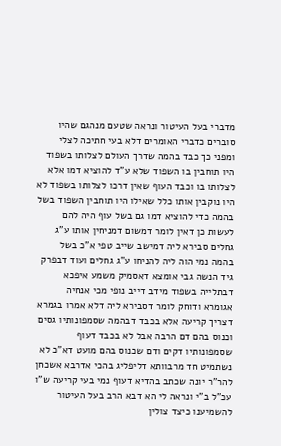מדברי בעל העיטור ונראה שטעם מנהגם שהיו סוברים כדברי האומרים דלא בעי חתיכה לצלי ומפני כך כבד בהמה שדרך העולם לצלותו בשפוד היו תוחבין בו השפוד שלא ע"ד להוציא דמו אלא לצלותו בו וכבד העוף שאין דרכו לצלותו בשפוד לא היו נוקבין אותו כלל שאילו היו תוחבין השפוד בשל בהמה כדי להוציא דמו גם בשל עוף היה להם לעשות כן דאין לומר דמשום דמניחין אותו ע"ג גחלים סבירא ליה דמישב שייב טפי א"כ בשל בהמה נמי הוה ליה להניחו ע"ג גחלים ועוד דבפרק גיד הנשה גבי אומצא דאסמיק משמע איפכא דבתלייה בשפוד מידב דייב נופי מכי אנחיה אגומרא ודוחק לומר דסבירא ליה דלא אמרו בגמרא דצריך קריעה אלא בכבד דבהמה שסמפונותיו גסים וכנוס בהם דם הרבה אבל לא בכבד דעוף שסמפונותיו דקים ודם שכנוס בהם מועט דא"כ לא נשתמיט חד מרבוותא דליפליג בהכי אדרבא אשכחן להר"ר יונה שכתב בהדיא דעוף נמי בעי קריעה ש"ו עכ"ל ב"י ונראה לי הא דבא הרב בעל העיטור להשמיענו כיצד צולין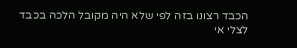הכבד רצונו בזה לפי שלא היה מקובל הלכה בכבד לצלי אי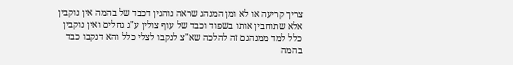צריך קריעה או לא ומן המנהג שראה נוהגין דכבד של בהמה אין נוקבין אלא שתוחבין אותו בשפוד וכבד של עוף צולין ע"ג גחלים ואין נוקבין כלל למד ממנהגם זה להלכה שא"צ לנקבו לצלי כלל והא דנקבו כבד בהמה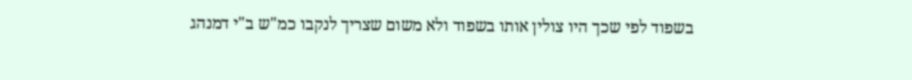בשפוד לפי שכך היו צולין אותו בשפוד ולא משום שצריך לנקבו כמ"ש ב"י דמנהג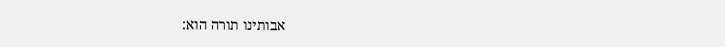אבותינו תורה הוא: